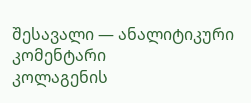შესავალი — ანალიტიკური კომენტარი
კოლაგენის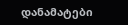დანამატები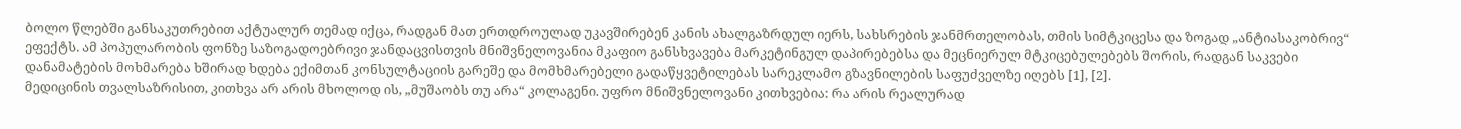ბოლო წლებში განსაკუთრებით აქტუალურ თემად იქცა, რადგან მათ ერთდროულად უკავშირებენ კანის ახალგაზრდულ იერს, სახსრების ჯანმრთელობას, თმის სიმტკიცესა და ზოგად „ანტიასაკობრივ“ ეფექტს. ამ პოპულარობის ფონზე საზოგადოებრივი ჯანდაცვისთვის მნიშვნელოვანია მკაფიო განსხვავება მარკეტინგულ დაპირებებსა და მეცნიერულ მტკიცებულებებს შორის, რადგან საკვები დანამატების მოხმარება ხშირად ხდება ექიმთან კონსულტაციის გარეშე და მომხმარებელი გადაწყვეტილებას სარეკლამო გზავნილების საფუძველზე იღებს [1], [2].
მედიცინის თვალსაზრისით, კითხვა არ არის მხოლოდ ის, „მუშაობს თუ არა“ კოლაგენი. უფრო მნიშვნელოვანი კითხვებია: რა არის რეალურად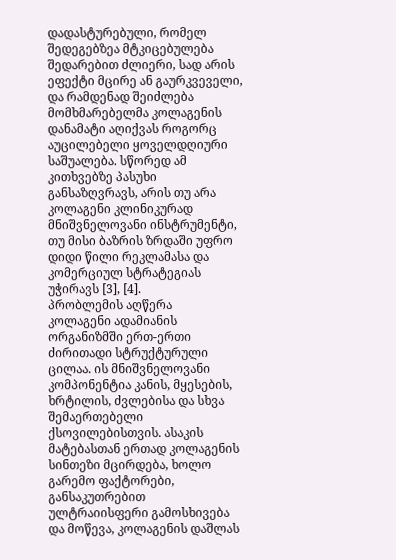დადასტურებული, რომელ შედეგებზეა მტკიცებულება შედარებით ძლიერი, სად არის ეფექტი მცირე ან გაურკვეველი, და რამდენად შეიძლება მომხმარებელმა კოლაგენის დანამატი აღიქვას როგორც აუცილებელი ყოველდღიური საშუალება. სწორედ ამ კითხვებზე პასუხი განსაზღვრავს, არის თუ არა კოლაგენი კლინიკურად მნიშვნელოვანი ინსტრუმენტი, თუ მისი ბაზრის ზრდაში უფრო დიდი წილი რეკლამასა და კომერციულ სტრატეგიას უჭირავს [3], [4].
პრობლემის აღწერა
კოლაგენი ადამიანის ორგანიზმში ერთ-ერთი ძირითადი სტრუქტურული ცილაა. ის მნიშვნელოვანი კომპონენტია კანის, მყესების, ხრტილის, ძვლებისა და სხვა შემაერთებელი ქსოვილებისთვის. ასაკის მატებასთან ერთად კოლაგენის სინთეზი მცირდება, ხოლო გარემო ფაქტორები, განსაკუთრებით ულტრაიისფერი გამოსხივება და მოწევა, კოლაგენის დაშლას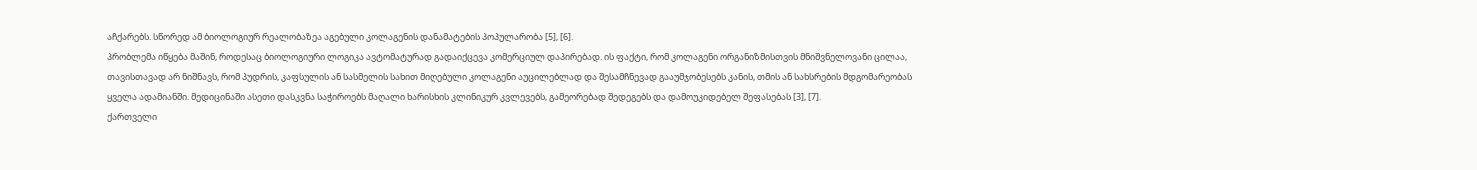აჩქარებს. სწორედ ამ ბიოლოგიურ რეალობაზეა აგებული კოლაგენის დანამატების პოპულარობა [5], [6].
პრობლემა იწყება მაშინ, როდესაც ბიოლოგიური ლოგიკა ავტომატურად გადაიქცევა კომერციულ დაპირებად. ის ფაქტი, რომ კოლაგენი ორგანიზმისთვის მნიშვნელოვანი ცილაა, თავისთავად არ ნიშნავს, რომ პუდრის, კაფსულის ან სასმელის სახით მიღებული კოლაგენი აუცილებლად და შესამჩნევად გააუმჯობესებს კანის, თმის ან სახსრების მდგომარეობას ყველა ადამიანში. მედიცინაში ასეთი დასკვნა საჭიროებს მაღალი ხარისხის კლინიკურ კვლევებს, გამეორებად შედეგებს და დამოუკიდებელ შეფასებას [3], [7].
ქართველი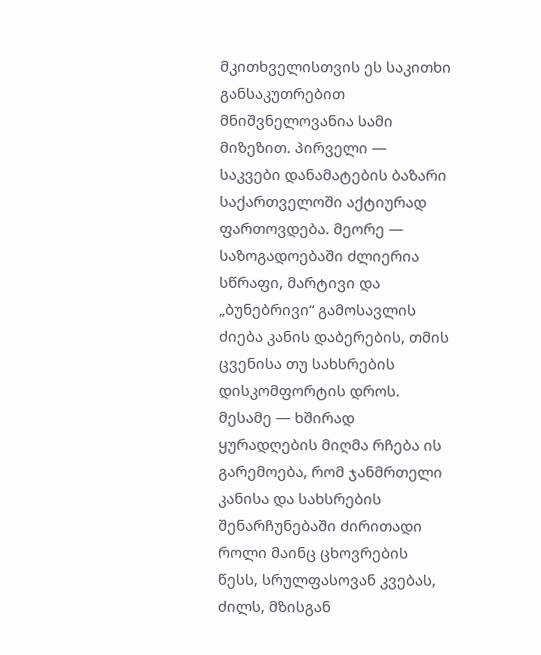მკითხველისთვის ეს საკითხი განსაკუთრებით მნიშვნელოვანია სამი მიზეზით. პირველი — საკვები დანამატების ბაზარი საქართველოში აქტიურად ფართოვდება. მეორე — საზოგადოებაში ძლიერია სწრაფი, მარტივი და „ბუნებრივი“ გამოსავლის ძიება კანის დაბერების, თმის ცვენისა თუ სახსრების დისკომფორტის დროს. მესამე — ხშირად ყურადღების მიღმა რჩება ის გარემოება, რომ ჯანმრთელი კანისა და სახსრების შენარჩუნებაში ძირითადი როლი მაინც ცხოვრების წესს, სრულფასოვან კვებას, ძილს, მზისგან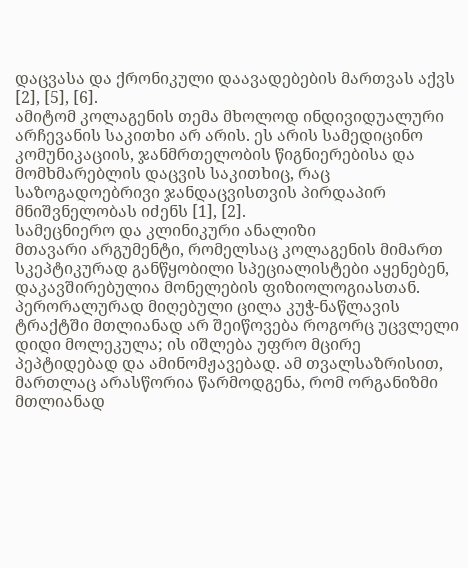დაცვასა და ქრონიკული დაავადებების მართვას აქვს [2], [5], [6].
ამიტომ კოლაგენის თემა მხოლოდ ინდივიდუალური არჩევანის საკითხი არ არის. ეს არის სამედიცინო კომუნიკაციის, ჯანმრთელობის წიგნიერებისა და მომხმარებლის დაცვის საკითხიც, რაც საზოგადოებრივი ჯანდაცვისთვის პირდაპირ მნიშვნელობას იძენს [1], [2].
სამეცნიერო და კლინიკური ანალიზი
მთავარი არგუმენტი, რომელსაც კოლაგენის მიმართ სკეპტიკურად განწყობილი სპეციალისტები აყენებენ, დაკავშირებულია მონელების ფიზიოლოგიასთან. პერორალურად მიღებული ცილა კუჭ-ნაწლავის ტრაქტში მთლიანად არ შეიწოვება როგორც უცვლელი დიდი მოლეკულა; ის იშლება უფრო მცირე პეპტიდებად და ამინომჟავებად. ამ თვალსაზრისით, მართლაც არასწორია წარმოდგენა, რომ ორგანიზმი მთლიანად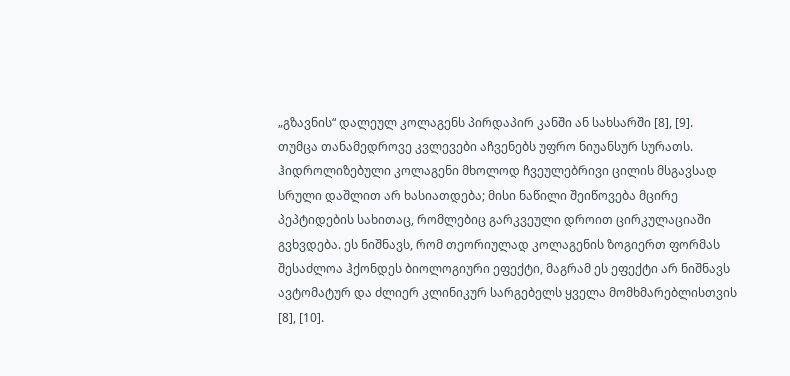„გზავნის“ დალეულ კოლაგენს პირდაპირ კანში ან სახსარში [8], [9].
თუმცა თანამედროვე კვლევები აჩვენებს უფრო ნიუანსურ სურათს. ჰიდროლიზებული კოლაგენი მხოლოდ ჩვეულებრივი ცილის მსგავსად სრული დაშლით არ ხასიათდება; მისი ნაწილი შეიწოვება მცირე პეპტიდების სახითაც, რომლებიც გარკვეული დროით ცირკულაციაში გვხვდება. ეს ნიშნავს, რომ თეორიულად კოლაგენის ზოგიერთ ფორმას შესაძლოა ჰქონდეს ბიოლოგიური ეფექტი, მაგრამ ეს ეფექტი არ ნიშნავს ავტომატურ და ძლიერ კლინიკურ სარგებელს ყველა მომხმარებლისთვის [8], [10].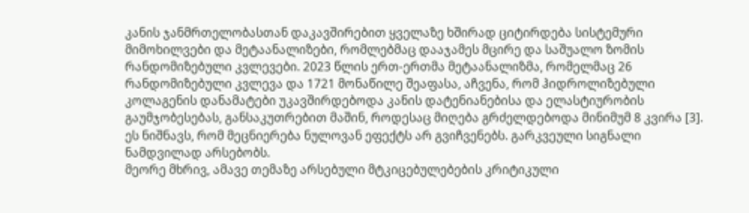კანის ჯანმრთელობასთან დაკავშირებით ყველაზე ხშირად ციტირდება სისტემური მიმოხილვები და მეტაანალიზები, რომლებმაც დააჯამეს მცირე და საშუალო ზომის რანდომიზებული კვლევები. 2023 წლის ერთ-ერთმა მეტაანალიზმა, რომელმაც 26 რანდომიზებული კვლევა და 1721 მონაწილე შეაფასა, აჩვენა, რომ ჰიდროლიზებული კოლაგენის დანამატები უკავშირდებოდა კანის დატენიანებისა და ელასტიურობის გაუმჯობესებას, განსაკუთრებით მაშინ, როდესაც მიღება გრძელდებოდა მინიმუმ 8 კვირა [3]. ეს ნიშნავს, რომ მეცნიერება ნულოვან ეფექტს არ გვიჩვენებს. გარკვეული სიგნალი ნამდვილად არსებობს.
მეორე მხრივ, ამავე თემაზე არსებული მტკიცებულებების კრიტიკული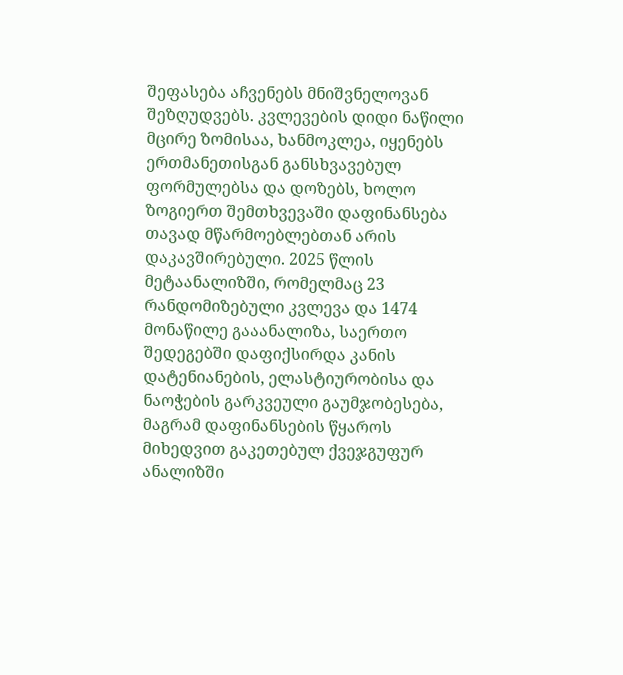შეფასება აჩვენებს მნიშვნელოვან შეზღუდვებს. კვლევების დიდი ნაწილი მცირე ზომისაა, ხანმოკლეა, იყენებს ერთმანეთისგან განსხვავებულ ფორმულებსა და დოზებს, ხოლო ზოგიერთ შემთხვევაში დაფინანსება თავად მწარმოებლებთან არის დაკავშირებული. 2025 წლის მეტაანალიზში, რომელმაც 23 რანდომიზებული კვლევა და 1474 მონაწილე გააანალიზა, საერთო შედეგებში დაფიქსირდა კანის დატენიანების, ელასტიურობისა და ნაოჭების გარკვეული გაუმჯობესება, მაგრამ დაფინანსების წყაროს მიხედვით გაკეთებულ ქვეჯგუფურ ანალიზში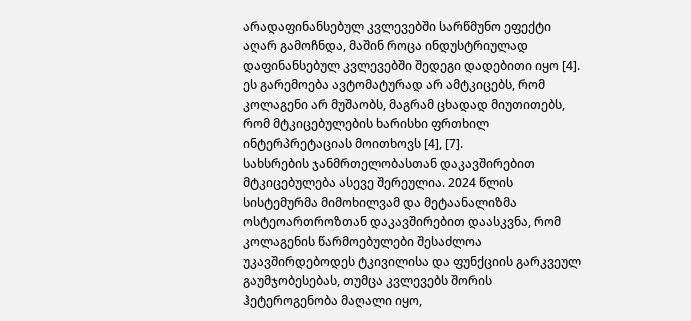არადაფინანსებულ კვლევებში სარწმუნო ეფექტი აღარ გამოჩნდა, მაშინ როცა ინდუსტრიულად დაფინანსებულ კვლევებში შედეგი დადებითი იყო [4]. ეს გარემოება ავტომატურად არ ამტკიცებს, რომ კოლაგენი არ მუშაობს, მაგრამ ცხადად მიუთითებს, რომ მტკიცებულების ხარისხი ფრთხილ ინტერპრეტაციას მოითხოვს [4], [7].
სახსრების ჯანმრთელობასთან დაკავშირებით მტკიცებულება ასევე შერეულია. 2024 წლის სისტემურმა მიმოხილვამ და მეტაანალიზმა ოსტეოართროზთან დაკავშირებით დაასკვნა, რომ კოლაგენის წარმოებულები შესაძლოა უკავშირდებოდეს ტკივილისა და ფუნქციის გარკვეულ გაუმჯობესებას, თუმცა კვლევებს შორის ჰეტეროგენობა მაღალი იყო,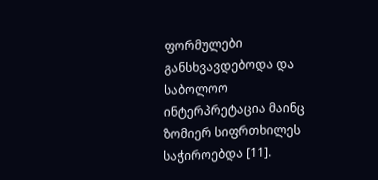ფორმულები განსხვავდებოდა და საბოლოო ინტერპრეტაცია მაინც ზომიერ სიფრთხილეს საჭიროებდა [11].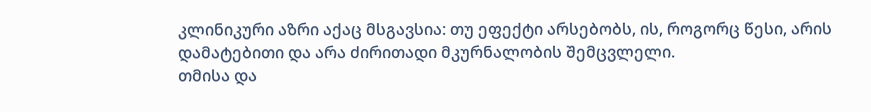კლინიკური აზრი აქაც მსგავსია: თუ ეფექტი არსებობს, ის, როგორც წესი, არის დამატებითი და არა ძირითადი მკურნალობის შემცვლელი.
თმისა და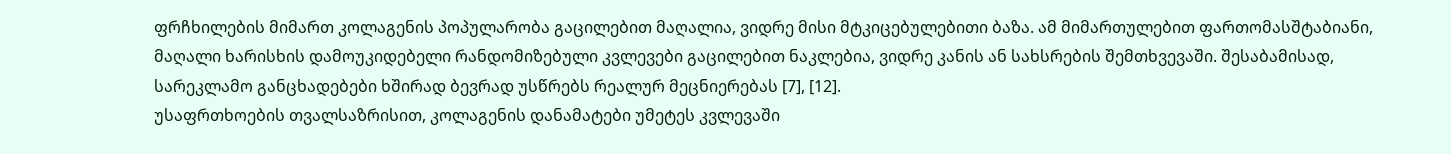ფრჩხილების მიმართ კოლაგენის პოპულარობა გაცილებით მაღალია, ვიდრე მისი მტკიცებულებითი ბაზა. ამ მიმართულებით ფართომასშტაბიანი, მაღალი ხარისხის დამოუკიდებელი რანდომიზებული კვლევები გაცილებით ნაკლებია, ვიდრე კანის ან სახსრების შემთხვევაში. შესაბამისად, სარეკლამო განცხადებები ხშირად ბევრად უსწრებს რეალურ მეცნიერებას [7], [12].
უსაფრთხოების თვალსაზრისით, კოლაგენის დანამატები უმეტეს კვლევაში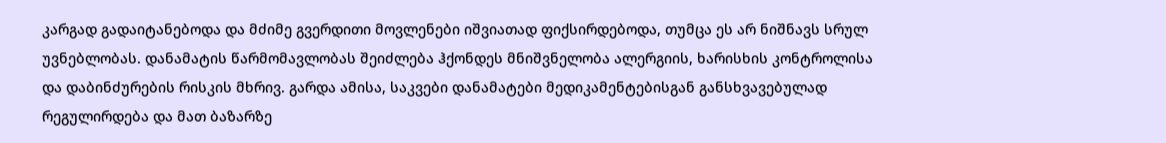კარგად გადაიტანებოდა და მძიმე გვერდითი მოვლენები იშვიათად ფიქსირდებოდა, თუმცა ეს არ ნიშნავს სრულ უვნებლობას. დანამატის წარმომავლობას შეიძლება ჰქონდეს მნიშვნელობა ალერგიის, ხარისხის კონტროლისა და დაბინძურების რისკის მხრივ. გარდა ამისა, საკვები დანამატები მედიკამენტებისგან განსხვავებულად რეგულირდება და მათ ბაზარზე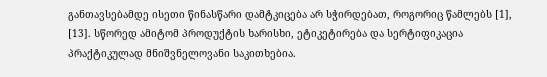განთავსებამდე ისეთი წინასწარი დამტკიცება არ სჭირდებათ, როგორიც წამლებს [1], [13]. სწორედ ამიტომ პროდუქტის ხარისხი, ეტიკეტირება და სერტიფიკაცია პრაქტიკულად მნიშვნელოვანი საკითხებია.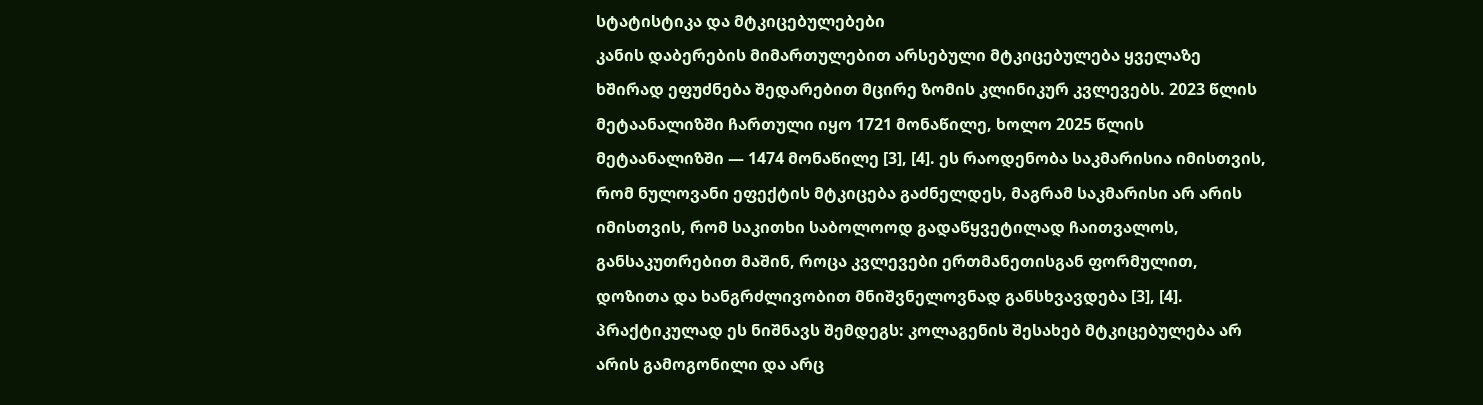სტატისტიკა და მტკიცებულებები
კანის დაბერების მიმართულებით არსებული მტკიცებულება ყველაზე ხშირად ეფუძნება შედარებით მცირე ზომის კლინიკურ კვლევებს. 2023 წლის მეტაანალიზში ჩართული იყო 1721 მონაწილე, ხოლო 2025 წლის მეტაანალიზში — 1474 მონაწილე [3], [4]. ეს რაოდენობა საკმარისია იმისთვის, რომ ნულოვანი ეფექტის მტკიცება გაძნელდეს, მაგრამ საკმარისი არ არის იმისთვის, რომ საკითხი საბოლოოდ გადაწყვეტილად ჩაითვალოს, განსაკუთრებით მაშინ, როცა კვლევები ერთმანეთისგან ფორმულით, დოზითა და ხანგრძლივობით მნიშვნელოვნად განსხვავდება [3], [4].
პრაქტიკულად ეს ნიშნავს შემდეგს: კოლაგენის შესახებ მტკიცებულება არ არის გამოგონილი და არც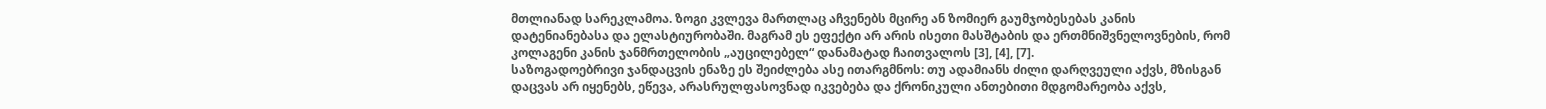მთლიანად სარეკლამოა. ზოგი კვლევა მართლაც აჩვენებს მცირე ან ზომიერ გაუმჯობესებას კანის დატენიანებასა და ელასტიურობაში. მაგრამ ეს ეფექტი არ არის ისეთი მასშტაბის და ერთმნიშვნელოვნების, რომ კოლაგენი კანის ჯანმრთელობის „აუცილებელ“ დანამატად ჩაითვალოს [3], [4], [7].
საზოგადოებრივი ჯანდაცვის ენაზე ეს შეიძლება ასე ითარგმნოს: თუ ადამიანს ძილი დარღვეული აქვს, მზისგან დაცვას არ იყენებს, ეწევა, არასრულფასოვნად იკვებება და ქრონიკული ანთებითი მდგომარეობა აქვს,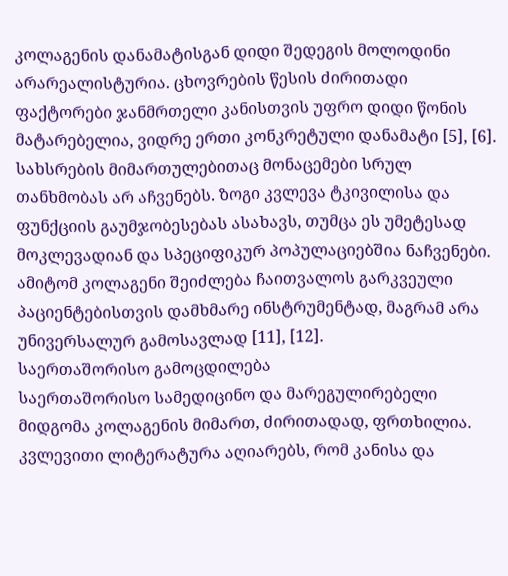კოლაგენის დანამატისგან დიდი შედეგის მოლოდინი არარეალისტურია. ცხოვრების წესის ძირითადი ფაქტორები ჯანმრთელი კანისთვის უფრო დიდი წონის მატარებელია, ვიდრე ერთი კონკრეტული დანამატი [5], [6].
სახსრების მიმართულებითაც მონაცემები სრულ თანხმობას არ აჩვენებს. ზოგი კვლევა ტკივილისა და ფუნქციის გაუმჯობესებას ასახავს, თუმცა ეს უმეტესად მოკლევადიან და სპეციფიკურ პოპულაციებშია ნაჩვენები. ამიტომ კოლაგენი შეიძლება ჩაითვალოს გარკვეული პაციენტებისთვის დამხმარე ინსტრუმენტად, მაგრამ არა უნივერსალურ გამოსავლად [11], [12].
საერთაშორისო გამოცდილება
საერთაშორისო სამედიცინო და მარეგულირებელი მიდგომა კოლაგენის მიმართ, ძირითადად, ფრთხილია. კვლევითი ლიტერატურა აღიარებს, რომ კანისა და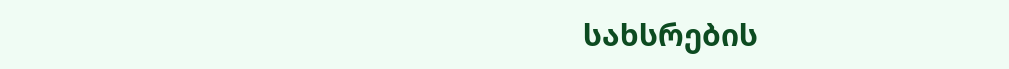სახსრების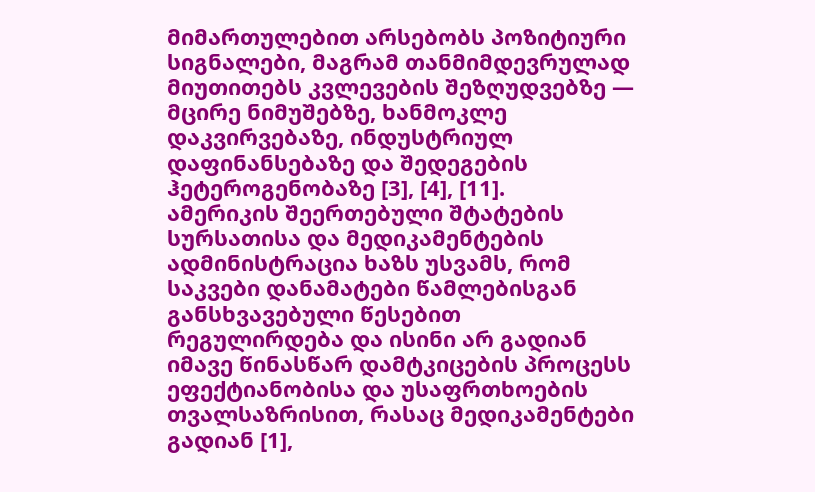მიმართულებით არსებობს პოზიტიური სიგნალები, მაგრამ თანმიმდევრულად მიუთითებს კვლევების შეზღუდვებზე — მცირე ნიმუშებზე, ხანმოკლე დაკვირვებაზე, ინდუსტრიულ დაფინანსებაზე და შედეგების ჰეტეროგენობაზე [3], [4], [11].
ამერიკის შეერთებული შტატების სურსათისა და მედიკამენტების ადმინისტრაცია ხაზს უსვამს, რომ საკვები დანამატები წამლებისგან განსხვავებული წესებით რეგულირდება და ისინი არ გადიან იმავე წინასწარ დამტკიცების პროცესს ეფექტიანობისა და უსაფრთხოების თვალსაზრისით, რასაც მედიკამენტები გადიან [1],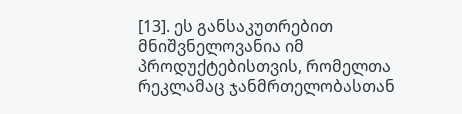[13]. ეს განსაკუთრებით მნიშვნელოვანია იმ პროდუქტებისთვის, რომელთა რეკლამაც ჯანმრთელობასთან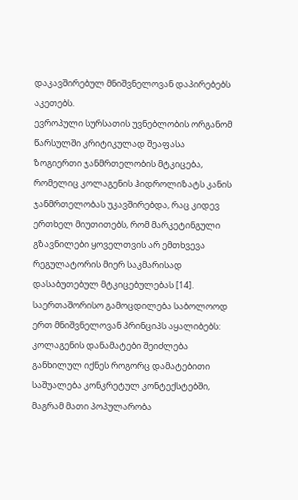დაკავშირებულ მნიშვნელოვან დაპირებებს აკეთებს.
ევროპული სურსათის უვნებლობის ორგანომ წარსულში კრიტიკულად შეაფასა ზოგიერთი ჯანმრთელობის მტკიცება, რომელიც კოლაგენის ჰიდროლიზატს კანის ჯანმრთელობას უკავშირებდა, რაც კიდევ ერთხელ მიუთითებს, რომ მარკეტინგული გზავნილები ყოველთვის არ ემთხვევა რეგულატორის მიერ საკმარისად დასაბუთებულ მტკიცებულებას [14].
საერთაშორისო გამოცდილება საბოლოოდ ერთ მნიშვნელოვან პრინციპს აყალიბებს: კოლაგენის დანამატები შეიძლება განხილულ იქნეს როგორც დამატებითი საშუალება კონკრეტულ კონტექსტებში, მაგრამ მათი პოპულარობა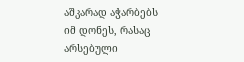აშკარად აჭარბებს იმ დონეს, რასაც არსებული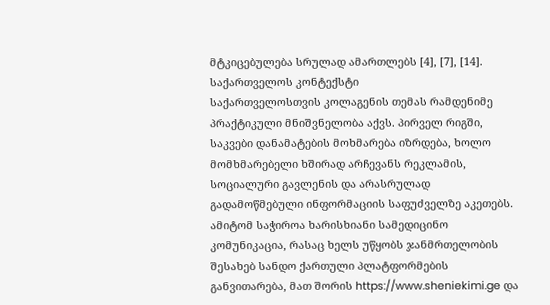მტკიცებულება სრულად ამართლებს [4], [7], [14].
საქართველოს კონტექსტი
საქართველოსთვის კოლაგენის თემას რამდენიმე პრაქტიკული მნიშვნელობა აქვს. პირველ რიგში, საკვები დანამატების მოხმარება იზრდება, ხოლო მომხმარებელი ხშირად არჩევანს რეკლამის, სოციალური გავლენის და არასრულად გადამოწმებული ინფორმაციის საფუძველზე აკეთებს. ამიტომ საჭიროა ხარისხიანი სამედიცინო კომუნიკაცია, რასაც ხელს უწყობს ჯანმრთელობის შესახებ სანდო ქართული პლატფორმების განვითარება, მათ შორის https://www.sheniekimi.ge და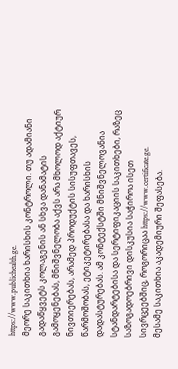https://www.publichealth.ge.
მეორე საკითხია ხარისხის კონტროლი. თუ ადამიანი გადაწყვეტს კოლაგენის ან სხვა დანამატის გამოყენებას, მნიშვნელობა აქვს არა მხოლოდ აქტიურ ნივთიერებას, არამედ პროდუქტის სისუფთავეს, წარმოშობას, ეტიკეტირებასა და ხარისხის დადასტურებას. ამ კონტექსტში მნიშვნელოვანია სტანდარტებისა და სერტიფიკაციის საკითხები, რაზეც საზოგადოებრივი დისკუსია საჭიროა ისეთ სივრცეებშიც, როგორიცაა https://www.certificate.ge.
მესამე საკითხია აკადემიური შეფასება.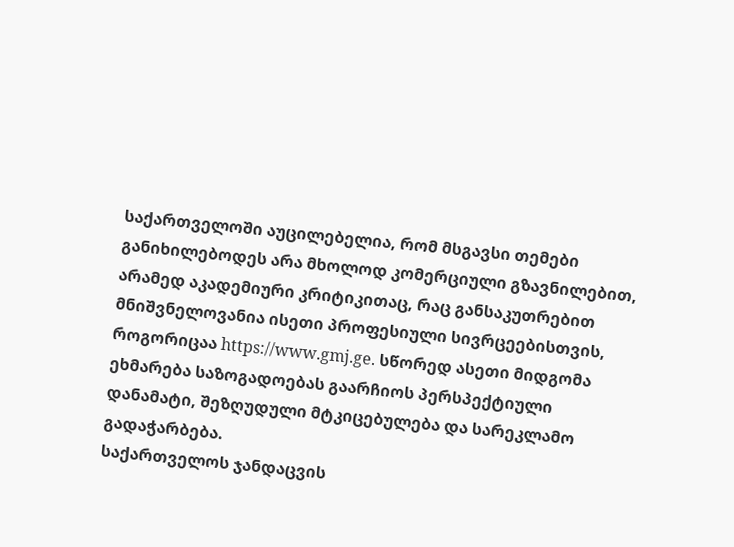საქართველოში აუცილებელია, რომ მსგავსი თემები განიხილებოდეს არა მხოლოდ კომერციული გზავნილებით, არამედ აკადემიური კრიტიკითაც, რაც განსაკუთრებით მნიშვნელოვანია ისეთი პროფესიული სივრცეებისთვის, როგორიცაა https://www.gmj.ge. სწორედ ასეთი მიდგომა ეხმარება საზოგადოებას გაარჩიოს პერსპექტიული დანამატი, შეზღუდული მტკიცებულება და სარეკლამო გადაჭარბება.
საქართველოს ჯანდაცვის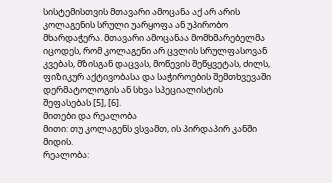სისტემისთვის მთავარი ამოცანა აქ არ არის კოლაგენის სრული უარყოფა ან უპირობო მხარდაჭერა. მთავარი ამოცანაა მომხმარებელმა იცოდეს, რომ კოლაგენი არ ცვლის სრულფასოვან კვებას, მზისგან დაცვას, მოწევის შეწყვეტას, ძილს, ფიზიკურ აქტივობასა და საჭიროების შემთხვევაში დერმატოლოგის ან სხვა სპეციალისტის შეფასებას [5], [6].
მითები და რეალობა
მითი: თუ კოლაგენს ვსვამთ, ის პირდაპირ კანში მიდის.
რეალობა: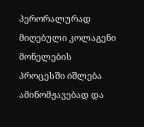პერორალურად მიღებული კოლაგენი მონელების პროცესში იშლება ამინომჟავებად და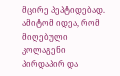მცირე პეპტიდებად. ამიტომ იდეა, რომ მიღებული კოლაგენი პირდაპირ და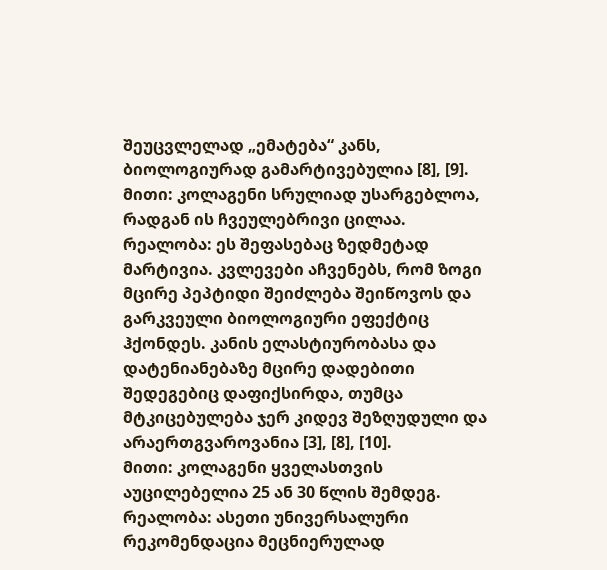შეუცვლელად „ემატება“ კანს, ბიოლოგიურად გამარტივებულია [8], [9].
მითი: კოლაგენი სრულიად უსარგებლოა, რადგან ის ჩვეულებრივი ცილაა.
რეალობა: ეს შეფასებაც ზედმეტად მარტივია. კვლევები აჩვენებს, რომ ზოგი მცირე პეპტიდი შეიძლება შეიწოვოს და გარკვეული ბიოლოგიური ეფექტიც ჰქონდეს. კანის ელასტიურობასა და დატენიანებაზე მცირე დადებითი შედეგებიც დაფიქსირდა, თუმცა მტკიცებულება ჯერ კიდევ შეზღუდული და არაერთგვაროვანია [3], [8], [10].
მითი: კოლაგენი ყველასთვის აუცილებელია 25 ან 30 წლის შემდეგ.
რეალობა: ასეთი უნივერსალური რეკომენდაცია მეცნიერულად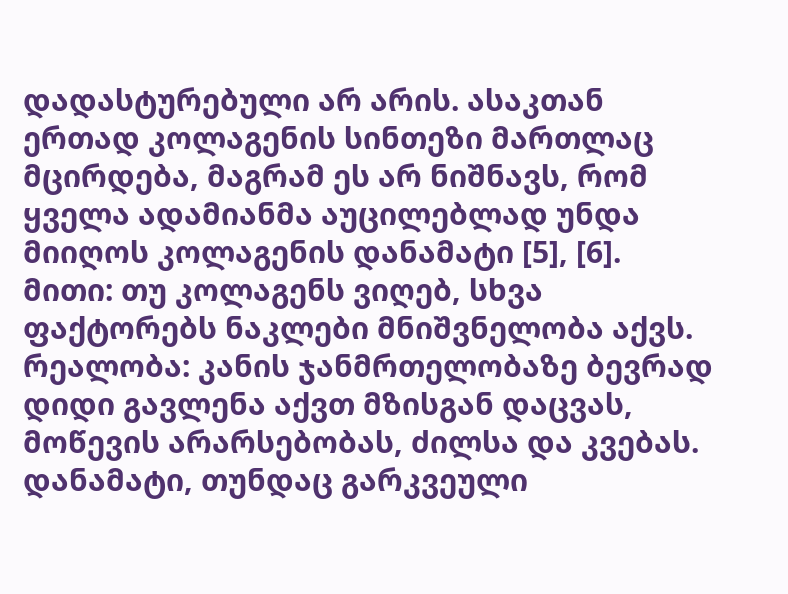დადასტურებული არ არის. ასაკთან ერთად კოლაგენის სინთეზი მართლაც მცირდება, მაგრამ ეს არ ნიშნავს, რომ ყველა ადამიანმა აუცილებლად უნდა მიიღოს კოლაგენის დანამატი [5], [6].
მითი: თუ კოლაგენს ვიღებ, სხვა ფაქტორებს ნაკლები მნიშვნელობა აქვს.
რეალობა: კანის ჯანმრთელობაზე ბევრად დიდი გავლენა აქვთ მზისგან დაცვას, მოწევის არარსებობას, ძილსა და კვებას. დანამატი, თუნდაც გარკვეული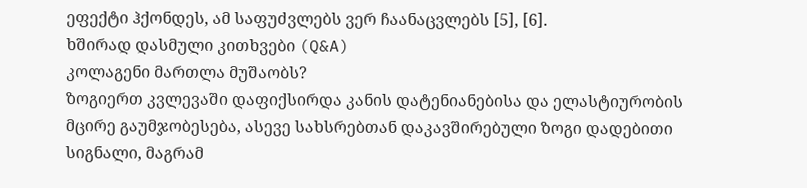ეფექტი ჰქონდეს, ამ საფუძვლებს ვერ ჩაანაცვლებს [5], [6].
ხშირად დასმული კითხვები (Q&A)
კოლაგენი მართლა მუშაობს?
ზოგიერთ კვლევაში დაფიქსირდა კანის დატენიანებისა და ელასტიურობის მცირე გაუმჯობესება, ასევე სახსრებთან დაკავშირებული ზოგი დადებითი სიგნალი, მაგრამ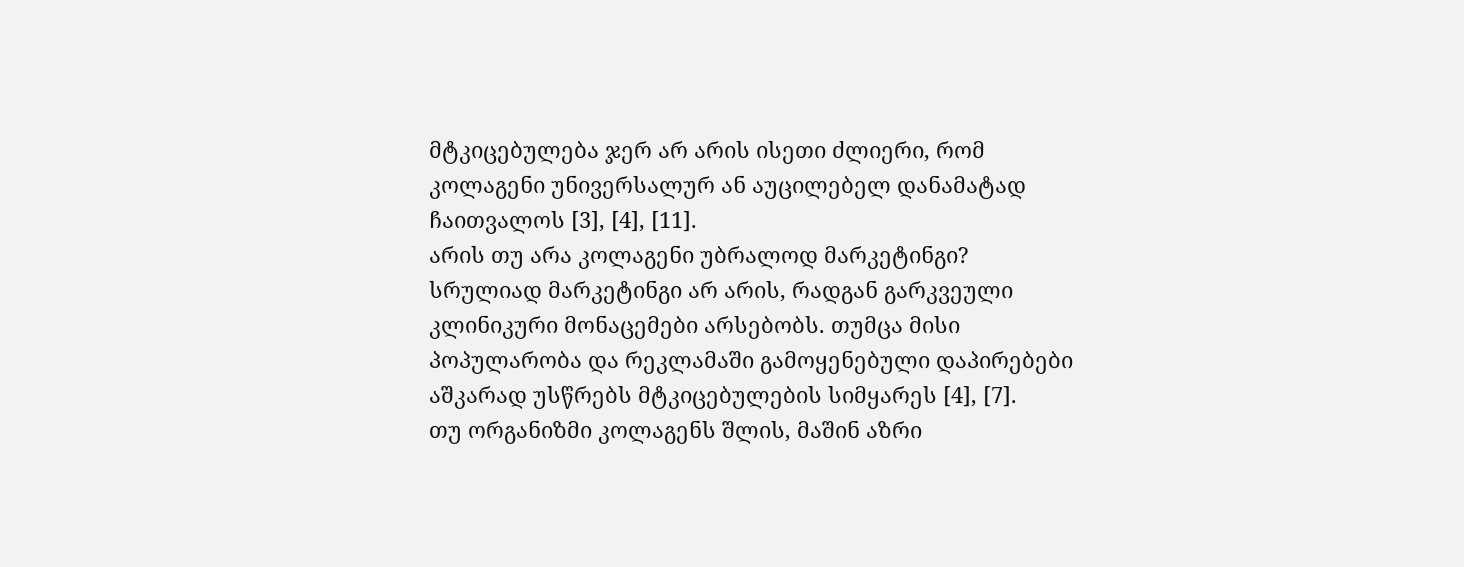მტკიცებულება ჯერ არ არის ისეთი ძლიერი, რომ კოლაგენი უნივერსალურ ან აუცილებელ დანამატად ჩაითვალოს [3], [4], [11].
არის თუ არა კოლაგენი უბრალოდ მარკეტინგი?
სრულიად მარკეტინგი არ არის, რადგან გარკვეული კლინიკური მონაცემები არსებობს. თუმცა მისი პოპულარობა და რეკლამაში გამოყენებული დაპირებები აშკარად უსწრებს მტკიცებულების სიმყარეს [4], [7].
თუ ორგანიზმი კოლაგენს შლის, მაშინ აზრი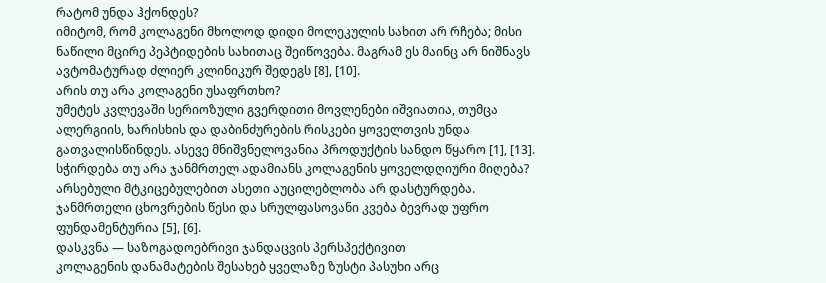რატომ უნდა ჰქონდეს?
იმიტომ, რომ კოლაგენი მხოლოდ დიდი მოლეკულის სახით არ რჩება; მისი ნაწილი მცირე პეპტიდების სახითაც შეიწოვება. მაგრამ ეს მაინც არ ნიშნავს ავტომატურად ძლიერ კლინიკურ შედეგს [8], [10].
არის თუ არა კოლაგენი უსაფრთხო?
უმეტეს კვლევაში სერიოზული გვერდითი მოვლენები იშვიათია, თუმცა ალერგიის, ხარისხის და დაბინძურების რისკები ყოველთვის უნდა გათვალისწინდეს. ასევე მნიშვნელოვანია პროდუქტის სანდო წყარო [1], [13].
სჭირდება თუ არა ჯანმრთელ ადამიანს კოლაგენის ყოველდღიური მიღება?
არსებული მტკიცებულებით ასეთი აუცილებლობა არ დასტურდება. ჯანმრთელი ცხოვრების წესი და სრულფასოვანი კვება ბევრად უფრო ფუნდამენტურია [5], [6].
დასკვნა — საზოგადოებრივი ჯანდაცვის პერსპექტივით
კოლაგენის დანამატების შესახებ ყველაზე ზუსტი პასუხი არც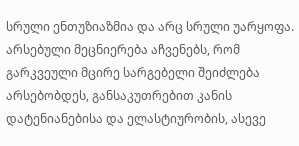სრული ენთუზიაზმია და არც სრული უარყოფა. არსებული მეცნიერება აჩვენებს, რომ გარკვეული მცირე სარგებელი შეიძლება არსებობდეს, განსაკუთრებით კანის დატენიანებისა და ელასტიურობის, ასევე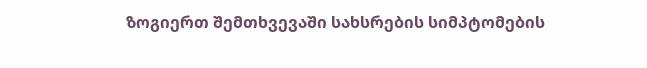ზოგიერთ შემთხვევაში სახსრების სიმპტომების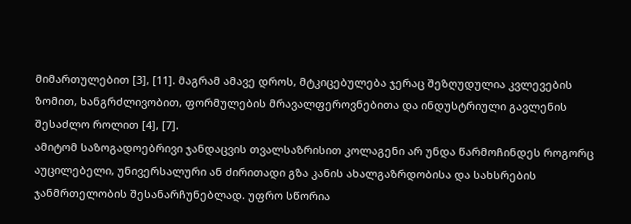მიმართულებით [3], [11]. მაგრამ ამავე დროს, მტკიცებულება ჯერაც შეზღუდულია კვლევების ზომით, ხანგრძლივობით, ფორმულების მრავალფეროვნებითა და ინდუსტრიული გავლენის შესაძლო როლით [4], [7].
ამიტომ საზოგადოებრივი ჯანდაცვის თვალსაზრისით კოლაგენი არ უნდა წარმოჩინდეს როგორც აუცილებელი, უნივერსალური ან ძირითადი გზა კანის ახალგაზრდობისა და სახსრების ჯანმრთელობის შესანარჩუნებლად. უფრო სწორია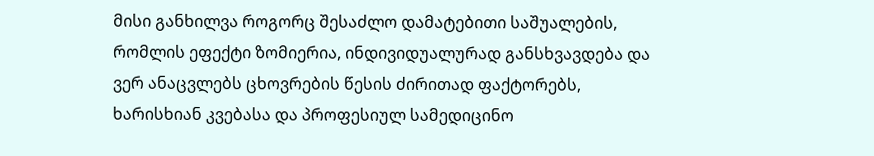მისი განხილვა როგორც შესაძლო დამატებითი საშუალების, რომლის ეფექტი ზომიერია, ინდივიდუალურად განსხვავდება და ვერ ანაცვლებს ცხოვრების წესის ძირითად ფაქტორებს, ხარისხიან კვებასა და პროფესიულ სამედიცინო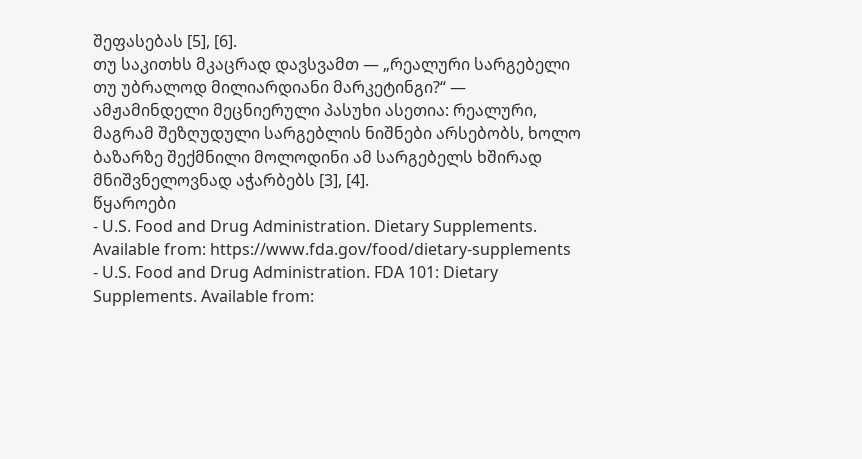შეფასებას [5], [6].
თუ საკითხს მკაცრად დავსვამთ — „რეალური სარგებელი თუ უბრალოდ მილიარდიანი მარკეტინგი?“ — ამჟამინდელი მეცნიერული პასუხი ასეთია: რეალური, მაგრამ შეზღუდული სარგებლის ნიშნები არსებობს, ხოლო ბაზარზე შექმნილი მოლოდინი ამ სარგებელს ხშირად მნიშვნელოვნად აჭარბებს [3], [4].
წყაროები
- U.S. Food and Drug Administration. Dietary Supplements. Available from: https://www.fda.gov/food/dietary-supplements
- U.S. Food and Drug Administration. FDA 101: Dietary Supplements. Available from: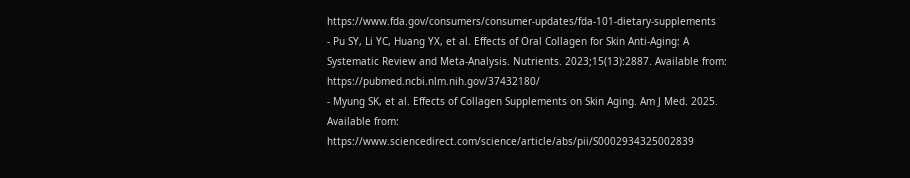https://www.fda.gov/consumers/consumer-updates/fda-101-dietary-supplements
- Pu SY, Li YC, Huang YX, et al. Effects of Oral Collagen for Skin Anti-Aging: A Systematic Review and Meta-Analysis. Nutrients. 2023;15(13):2887. Available from: https://pubmed.ncbi.nlm.nih.gov/37432180/
- Myung SK, et al. Effects of Collagen Supplements on Skin Aging. Am J Med. 2025. Available from: https://www.sciencedirect.com/science/article/abs/pii/S0002934325002839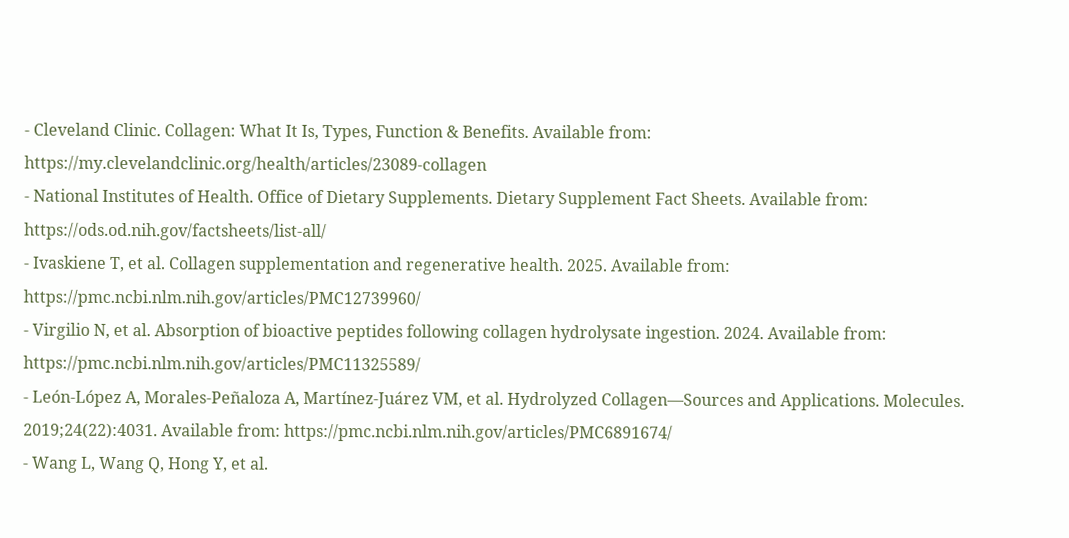- Cleveland Clinic. Collagen: What It Is, Types, Function & Benefits. Available from: https://my.clevelandclinic.org/health/articles/23089-collagen
- National Institutes of Health. Office of Dietary Supplements. Dietary Supplement Fact Sheets. Available from: https://ods.od.nih.gov/factsheets/list-all/
- Ivaskiene T, et al. Collagen supplementation and regenerative health. 2025. Available from: https://pmc.ncbi.nlm.nih.gov/articles/PMC12739960/
- Virgilio N, et al. Absorption of bioactive peptides following collagen hydrolysate ingestion. 2024. Available from: https://pmc.ncbi.nlm.nih.gov/articles/PMC11325589/
- León-López A, Morales-Peñaloza A, Martínez-Juárez VM, et al. Hydrolyzed Collagen—Sources and Applications. Molecules. 2019;24(22):4031. Available from: https://pmc.ncbi.nlm.nih.gov/articles/PMC6891674/
- Wang L, Wang Q, Hong Y, et al.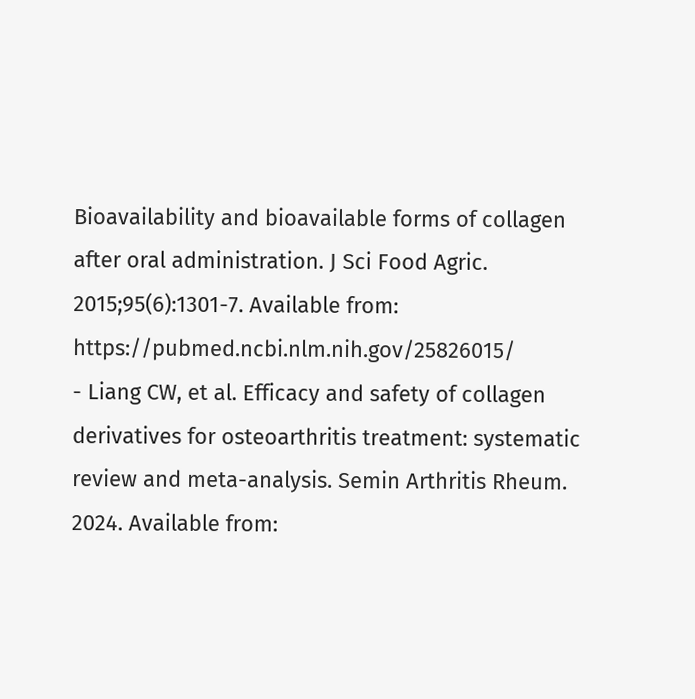Bioavailability and bioavailable forms of collagen after oral administration. J Sci Food Agric. 2015;95(6):1301-7. Available from: https://pubmed.ncbi.nlm.nih.gov/25826015/
- Liang CW, et al. Efficacy and safety of collagen derivatives for osteoarthritis treatment: systematic review and meta-analysis. Semin Arthritis Rheum. 2024. Available from: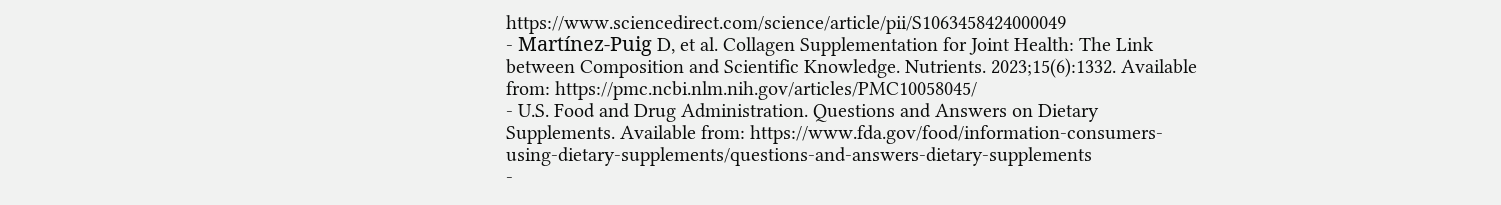https://www.sciencedirect.com/science/article/pii/S1063458424000049
- Martínez-Puig D, et al. Collagen Supplementation for Joint Health: The Link between Composition and Scientific Knowledge. Nutrients. 2023;15(6):1332. Available from: https://pmc.ncbi.nlm.nih.gov/articles/PMC10058045/
- U.S. Food and Drug Administration. Questions and Answers on Dietary Supplements. Available from: https://www.fda.gov/food/information-consumers-using-dietary-supplements/questions-and-answers-dietary-supplements
-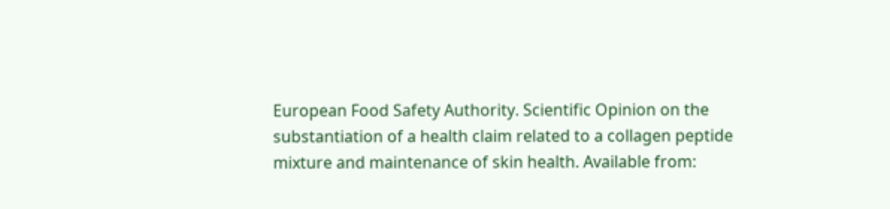European Food Safety Authority. Scientific Opinion on the substantiation of a health claim related to a collagen peptide mixture and maintenance of skin health. Available from: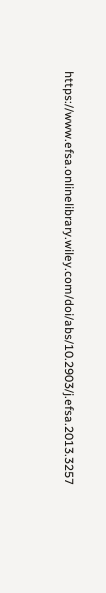https://www.efsa.onlinelibrary.wiley.com/doi/abs/10.2903/j.efsa.2013.3257